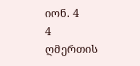იონ. 4
4
ღმერთის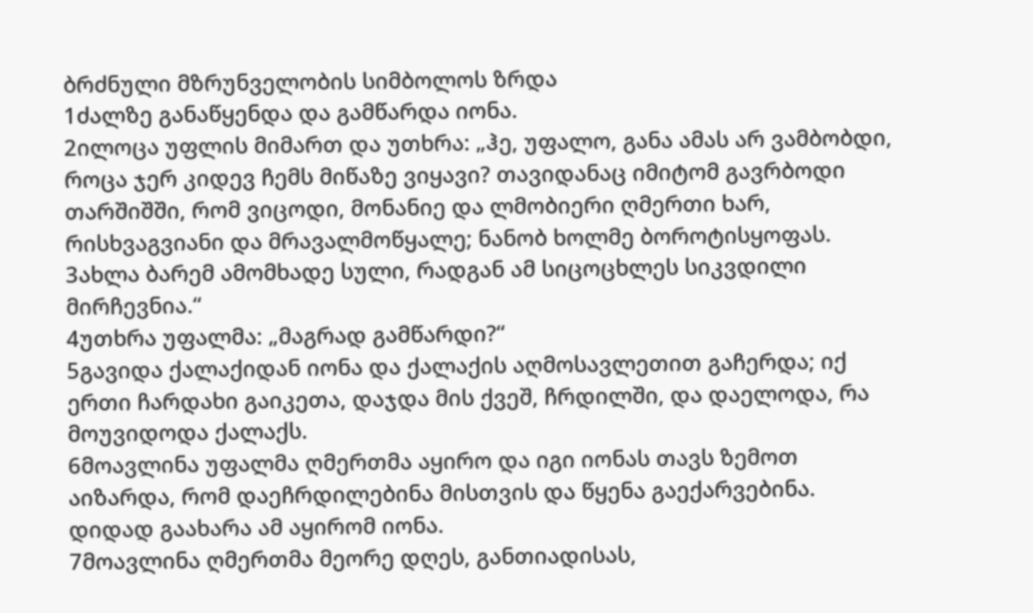ბრძნული მზრუნველობის სიმბოლოს ზრდა
1ძალზე განაწყენდა და გამწარდა იონა.
2ილოცა უფლის მიმართ და უთხრა: „ჰე, უფალო, განა ამას არ ვამბობდი, როცა ჯერ კიდევ ჩემს მიწაზე ვიყავი? თავიდანაც იმიტომ გავრბოდი თარშიშში, რომ ვიცოდი, მონანიე და ლმობიერი ღმერთი ხარ, რისხვაგვიანი და მრავალმოწყალე; ნანობ ხოლმე ბოროტისყოფას.
3ახლა ბარემ ამომხადე სული, რადგან ამ სიცოცხლეს სიკვდილი მირჩევნია.“
4უთხრა უფალმა: „მაგრად გამწარდი?“
5გავიდა ქალაქიდან იონა და ქალაქის აღმოსავლეთით გაჩერდა; იქ ერთი ჩარდახი გაიკეთა, დაჯდა მის ქვეშ, ჩრდილში, და დაელოდა, რა მოუვიდოდა ქალაქს.
6მოავლინა უფალმა ღმერთმა აყირო და იგი იონას თავს ზემოთ აიზარდა, რომ დაეჩრდილებინა მისთვის და წყენა გაექარვებინა. დიდად გაახარა ამ აყირომ იონა.
7მოავლინა ღმერთმა მეორე დღეს, განთიადისას,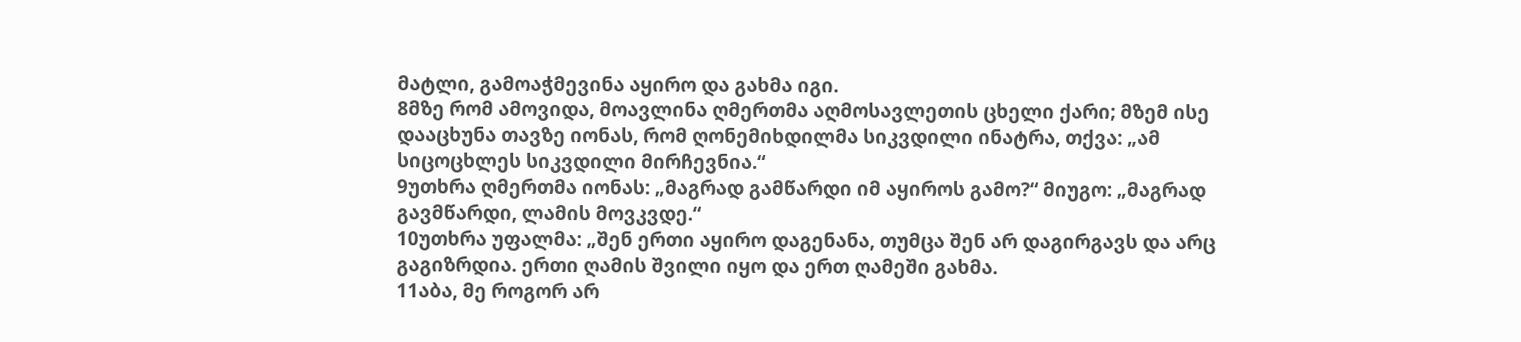მატლი, გამოაჭმევინა აყირო და გახმა იგი.
8მზე რომ ამოვიდა, მოავლინა ღმერთმა აღმოსავლეთის ცხელი ქარი; მზემ ისე დააცხუნა თავზე იონას, რომ ღონემიხდილმა სიკვდილი ინატრა, თქვა: „ამ სიცოცხლეს სიკვდილი მირჩევნია.“
9უთხრა ღმერთმა იონას: „მაგრად გამწარდი იმ აყიროს გამო?“ მიუგო: „მაგრად გავმწარდი, ლამის მოვკვდე.“
10უთხრა უფალმა: „შენ ერთი აყირო დაგენანა, თუმცა შენ არ დაგირგავს და არც გაგიზრდია. ერთი ღამის შვილი იყო და ერთ ღამეში გახმა.
11აბა, მე როგორ არ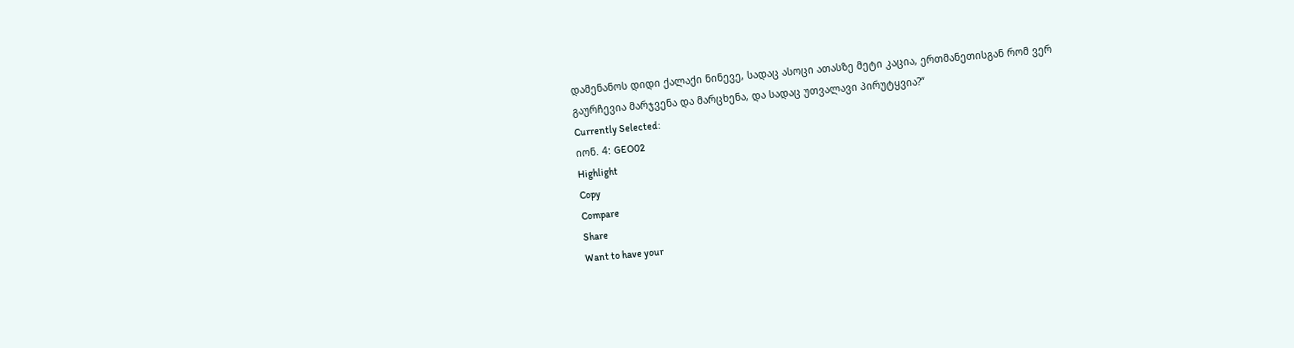დამენანოს დიდი ქალაქი ნინევე, სადაც ასოცი ათასზე მეტი კაცია, ერთმანეთისგან რომ ვერ გაურჩევია მარჯვენა და მარცხენა, და სადაც უთვალავი პირუტყვია?“
Currently Selected:
იონ. 4: GEO02
Highlight
Copy
Compare
Share
Want to have your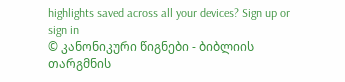highlights saved across all your devices? Sign up or sign in
© კანონიკური წიგნები - ბიბლიის თარგმნის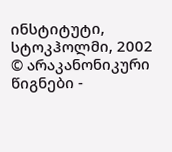ინსტიტუტი, სტოკჰოლმი, 2002
© არაკანონიკური წიგნები -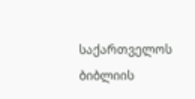საქართველოს ბიბლიის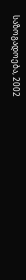საზოგადოება, 2002